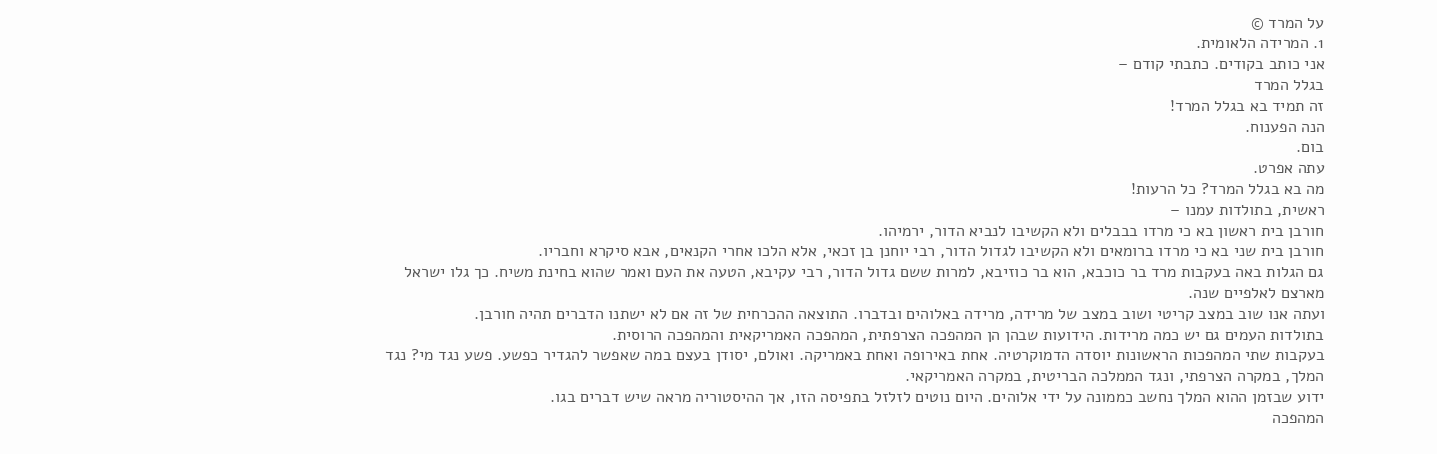על המרד ©
1. המרידה הלאומית.
אני כותב בקודים. כתבתי קודם –
בגלל המרד
זה תמיד בא בגלל המרד!
הנה הפענוח.
בום.
עתה אפרט.
מה בא בגלל המרד? כל הרעות!
ראשית, בתולדות עמנו –
חורבן בית ראשון בא כי מרדו בבבלים ולא הקשיבו לנביא הדור, ירמיהו.
חורבן בית שני בא כי מרדו ברומאים ולא הקשיבו לגדול הדור, רבי יוחנן בן זכאי, אלא הלכו אחרי הקנאים, אבא סיקרא וחבריו.
גם הגלות באה בעקבות מרד בר כוכבא, הוא בר כוזיבא, למרות ששם גדול הדור, רבי עקיבא, הטעה את העם ואמר שהוא בחינת משיח. כך גלו ישראל מארצם לאלפיים שנה.
ועתה אנו שוב במצב קריטי ושוב במצב של מרידה, מרידה באלוהים ובדברו. התוצאה ההכרחית של זה אם לא ישתנו הדברים תהיה חורבן.
בתולדות העמים גם יש כמה מרידות. הידועות שבהן הן המהפכה הצרפתית, המהפכה האמריקאית והמהפכה הרוסית.
בעקבות שתי המהפכות הראשונות יוסדה הדמוקרטיה. אחת באירופה ואחת באמריקה. ואולם, יסודן בעצם במה שאפשר להגדיר כפשע. פשע נגד מי? נגד המלך, במקרה הצרפתי, ונגד הממלכה הבריטית, במקרה האמריקאי.
ידוע שבזמן ההוא המלך נחשב כממונה על ידי אלוהים. היום נוטים לזלזל בתפיסה הזו, אך ההיסטוריה מראה שיש דברים בגו.
המהפכה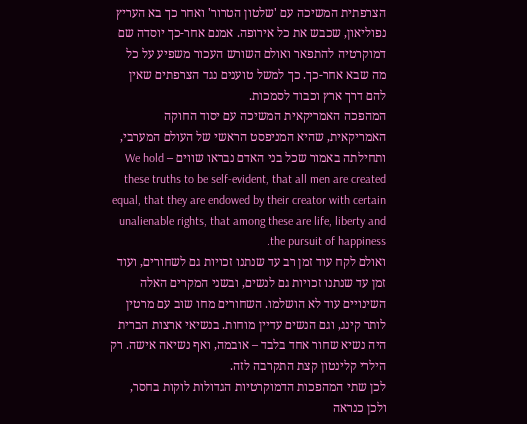הצרפתית המשיכה עם 'שלטון הטרור' ואחר כך בא העריץ נפוליאון, שכבש את כל אירופה. אמנם אחר-כך יוסדה שם דמוקרטיה להתפאר ואולם השורש העכור משפיע על כל מה שבא אחר-כך. כך למשל טוענים נגד הצרפתים שאין להם דרך ארץ וכבוד לסמכות.
המהפכה האמריקאית המשיכה עם יסוד החוקה האמריקאית, שהיא המניפסט הראשי של העולם המערבי, ותחילתה באמור שכל בני האדם נבראו שווים – We hold these truths to be self-evident, that all men are created equal, that they are endowed by their creator with certain unalienable rights, that among these are life, liberty and the pursuit of happiness.
ואולם לקח עוד זמן רב עד שנתנו זכויות גם לשחורים, ועוד זמן עד שנתנו זכויות גם לנשים, ובשני המקרים האלה השינויים עוד לא הושלמו. השחורים מחו שוב עם מרטין לותר קינג, וגם הנשים עדיין מוחות. בנשיאי ארצות הברית היה נשיא שחור אחד בלבד – אובמה, ואף נשיאה אישה. רק הילרי קלינטון קצת התקרבה לזה.
לכן שתי המהפכות הדמוקרטיות הגדולות לוקות בחסר, ולכן כנראה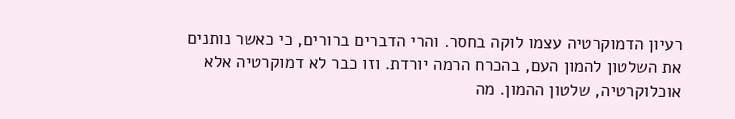רעיון הדמוקרטיה עצמו לוקה בחסר. והרי הדברים ברורים, כי כאשר נותנים את השלטון להמון העם, בהכרח הרמה יורדת. וזו כבר לא דמוקרטיה אלא אוכלוקרטיה, שלטון ההמון. מה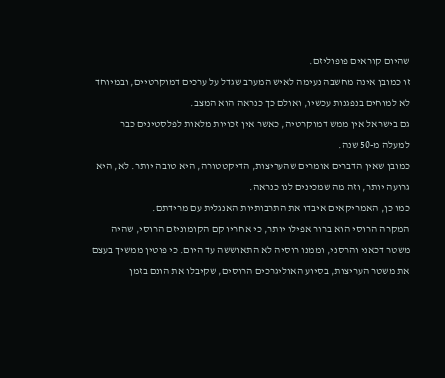שהיום קוראים פופוליזם.
זו כמובן אינה מחשבה נעימה לאיש המערב שגדל על ערכים דמוקרטיים, ובמיוחד לא למוחים בנפגנות עכשיו, ואולם כך כנראה הוא המצב.
גם בישראל אין ממש דמוקרטיה, כאשר אין זכויות מלאות לפלסטינים כבר למעלה מ-50 שנה.
כמובן שאין הדברים אומרים שהעריצות, הדיקטטורה, היא טובה יותר. לא, היא גרועה יותר, וזה מה שמכינים לנו כנראה.
כמו כן, האמריקאים איבדו את התרבותיות האנגלית עם מרידתם.
המקרה הרוסי הוא ברור אפילו יותר, כי אחריו קם הקומוניזם הרוסי, שהיה משטר דכאני והרסני, וממנו רוסיה לא התאוששה עד היום. כי פוטין ממשיך בעצם את משטר העריצות, בסיוע האוליגרכים הרוסים, שקיבלו את הונם בזמן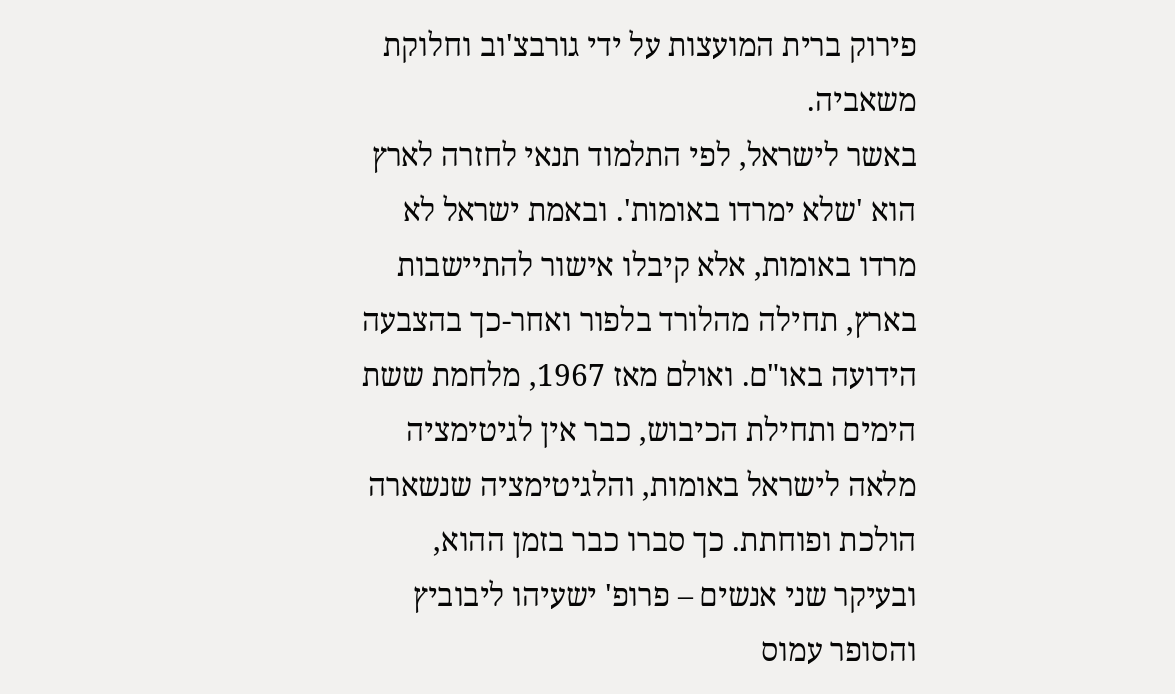פירוק ברית המועצות על ידי גורבצ'וב וחלוקת משאביה.
באשר לישראל, לפי התלמוד תנאי לחזרה לארץ הוא 'שלא ימרדו באומות'. ובאמת ישראל לא מרדו באומות, אלא קיבלו אישור להתיישבות בארץ, תחילה מהלורד בלפור ואחר-כך בהצבעה הידועה באו"ם. ואולם מאז 1967, מלחמת ששת הימים ותחילת הכיבוש, כבר אין לגיטימציה מלאה לישראל באומות, והלגיטימציה שנשארה הולכת ופוחתת. כך סברו כבר בזמן ההוא, ובעיקר שני אנשים – פרופ' ישעיהו ליבוביץ והסופר עמוס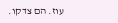עוז. הם צדקו.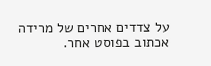על צדדים אחרים של מרידה אכתוב בפוסט אחר.